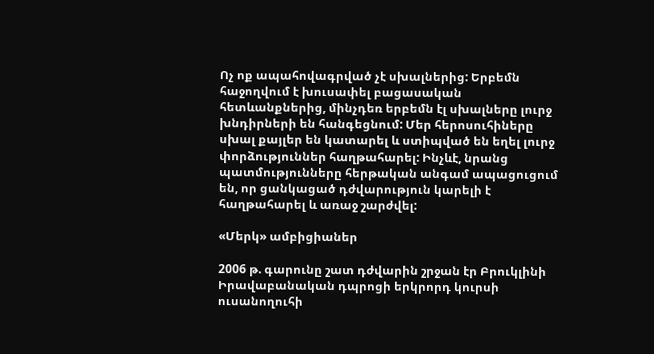Ոչ ոք ապահովագրված չէ սխալներից: Երբեմն հաջողվում է խուսափել բացասական հետևանքներից, մինչդեռ երբեմն էլ սխալները լուրջ խնդիրների են հանգեցնում: Մեր հերոսուհիները սխալ քայլեր են կատարել և ստիպված են եղել լուրջ փորձություններ հաղթահարել: Ինչևէ, նրանց պատմությունները հերթական անգամ ապացուցում են, որ ցանկացած դժվարություն կարելի է հաղթահարել և առաջ շարժվել:

«Մերկ» ամբիցիաներ

2006 թ. գարունը շատ դժվարին շրջան էր Բրուկլինի Իրավաբանական դպրոցի երկրորդ կուրսի ուսանողուհի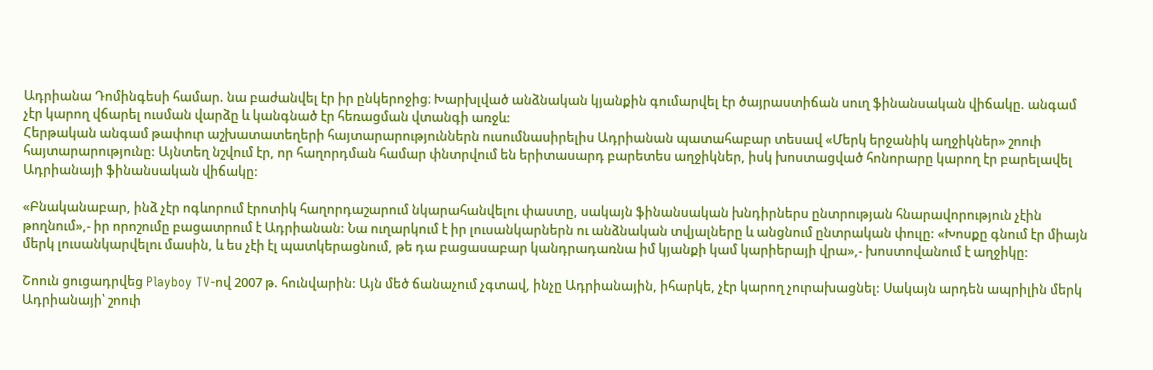Ադրիանա Դոմինգեսի համար. նա բաժանվել էր իր ընկերոջից։ Խարխլված անձնական կյանքին գումարվել էր ծայրաստիճան սուղ ֆինանսական վիճակը. անգամ չէր կարող վճարել ուսման վարձը և կանգնած էր հեռացման վտանգի առջև:
Հերթական անգամ թափուր աշխատատեղերի հայտարարություններն ուսումնասիրելիս Ադրիանան պատահաբար տեսավ «Մերկ երջանիկ աղջիկներ» շոուի հայտարարությունը: Այնտեղ նշվում էր, որ հաղորդման համար փնտրվում են երիտասարդ բարետես աղջիկներ, իսկ խոստացված հոնորարը կարող էր բարելավել Ադրիանայի ֆինանսական վիճակը:

«Բնականաբար, ինձ չէր ոգևորում էրոտիկ հաղորդաշարում նկարահանվելու փաստը, սակայն ֆինանսական խնդիրներս ընտրության հնարավորություն չէին թողնում»,- իր որոշումը բացատրում է Ադրիանան: Նա ուղարկում է իր լուսանկարներն ու անձնական տվյալները և անցնում ընտրական փուլը: «Խոսքը գնում էր միայն մերկ լուսանկարվելու մասին, և ես չէի էլ պատկերացնում, թե դա բացասաբար կանդրադառնա իմ կյանքի կամ կարիերայի վրա»,- խոստովանում է աղջիկը:

Շոուն ցուցադրվեց Playboy TV-ով 2007 թ. հունվարին: Այն մեծ ճանաչում չգտավ, ինչը Ադրիանային, իհարկե, չէր կարող չուրախացնել: Սակայն արդեն ապրիլին մերկ Ադրիանայի՝ շոուի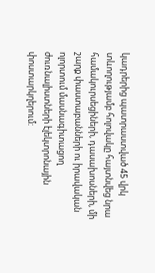կադրերից պատրաստված 45 վրկ տևողությամբ հոլովակը հայտնվեց նրա համակուրսեցիների, դասախոսների, մի շարք փաստաբանների ու իրավական ոլորտում մասնագիտացող ժուռնալիստների էլեկտրոնային փոստարկղերում: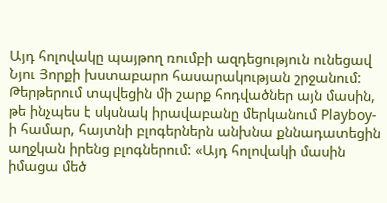Այդ հոլովակը պայթող ռումբի ազդեցություն ունեցավ Նյու Յորքի խստաբարո հասարակության շրջանում: Թերթերում տպվեցին մի շարք հոդվածներ այն մասին, թե ինչպես է սկսնակ իրավաբանը մերկանում Playboy-ի համար, հայտնի բլոգերներն անխնա քննադատեցին աղջկան իրենց բլոգներում: «Այդ հոլովակի մասին իմացա մեծ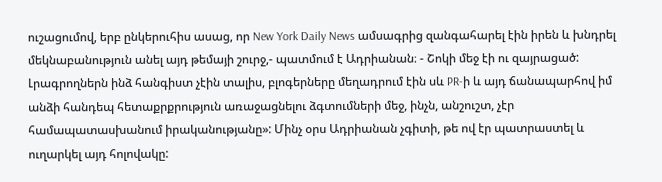ուշացումով, երբ ընկերուհիս ասաց, որ New York Daily News ամսագրից զանգահարել էին իրեն և խնդրել մեկնաբանություն անել այդ թեմայի շուրջ,- պատմում է Ադրիանան։ - Շոկի մեջ էի ու զայրացած: Լրագրողներն ինձ հանգիստ չէին տալիս, բլոգերները մեղադրում էին սև PR-ի և այդ ճանապարհով իմ անձի հանդեպ հետաքրքրություն առաջացնելու ձգտումների մեջ, ինչն, անշուշտ, չէր համապատասխանում իրականությանը»: Մինչ օրս Ադրիանան չգիտի, թե ով էր պատրաստել և ուղարկել այդ հոլովակը: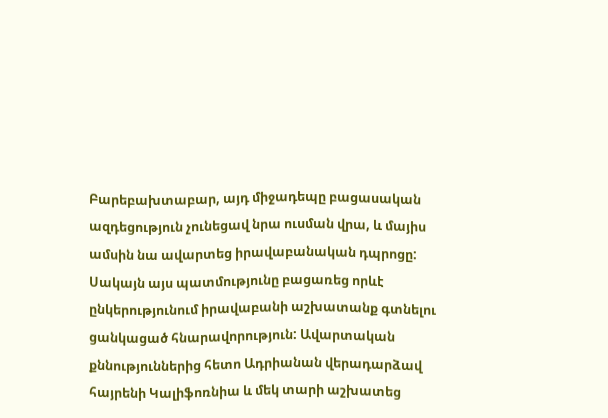Բարեբախտաբար, այդ միջադեպը բացասական ազդեցություն չունեցավ նրա ուսման վրա, և մայիս ամսին նա ավարտեց իրավաբանական դպրոցը: Սակայն այս պատմությունը բացառեց որևէ ընկերությունում իրավաբանի աշխատանք գտնելու ցանկացած հնարավորություն: Ավարտական քննություններից հետո Ադրիանան վերադարձավ հայրենի Կալիֆոռնիա և մեկ տարի աշխատեց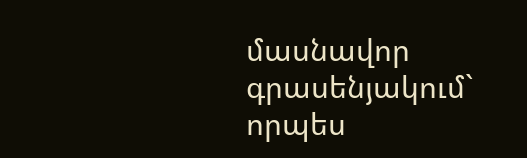մասնավոր գրասենյակում` որպես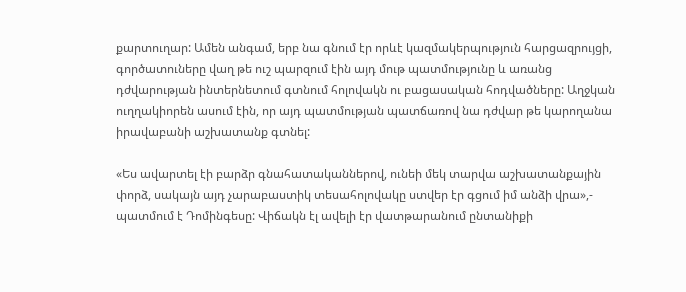քարտուղար: Ամեն անգամ, երբ նա գնում էր որևէ կազմակերպություն հարցազրույցի, գործատուները վաղ թե ուշ պարզում էին այդ մութ պատմությունը և առանց դժվարության ինտերնետում գտնում հոլովակն ու բացասական հոդվածները: Աղջկան ուղղակիորեն ասում էին, որ այդ պատմության պատճառով նա դժվար թե կարողանա իրավաբանի աշխատանք գտնել:

«Ես ավարտել էի բարձր գնահատականներով, ունեի մեկ տարվա աշխատանքային փորձ, սակայն այդ չարաբաստիկ տեսահոլովակը ստվեր էր գցում իմ անձի վրա»,- պատմում է Դոմինգեսը: Վիճակն էլ ավելի էր վատթարանում ընտանիքի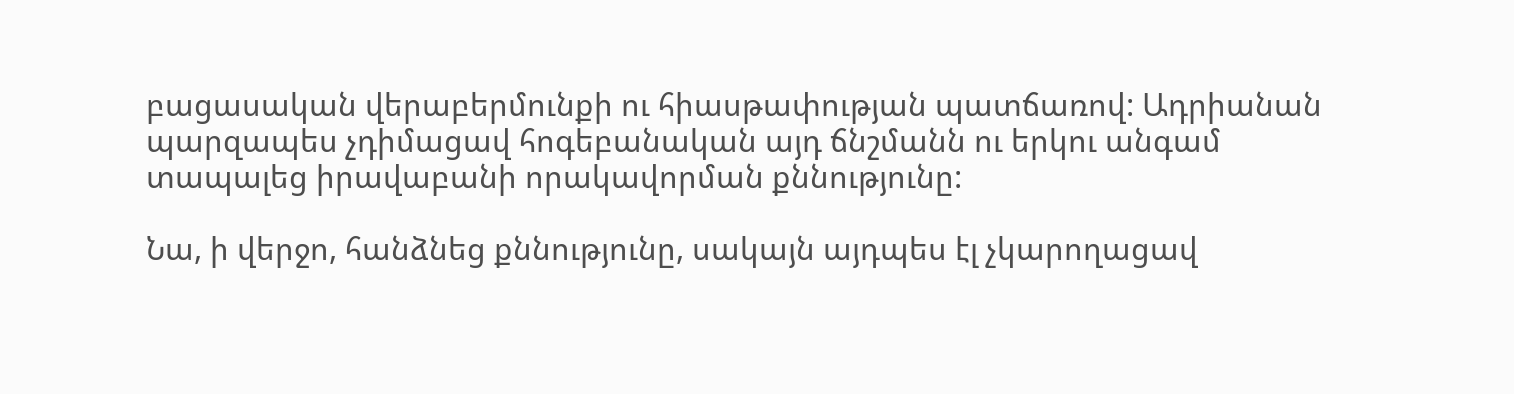բացասական վերաբերմունքի ու հիասթափության պատճառով: Ադրիանան պարզապես չդիմացավ հոգեբանական այդ ճնշմանն ու երկու անգամ տապալեց իրավաբանի որակավորման քննությունը:

Նա, ի վերջո, հանձնեց քննությունը, սակայն այդպես էլ չկարողացավ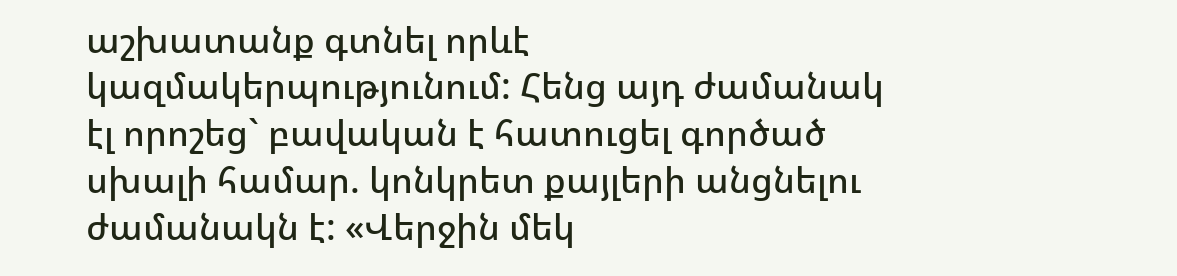աշխատանք գտնել որևէ կազմակերպությունում: Հենց այդ ժամանակ էլ որոշեց` բավական է հատուցել գործած սխալի համար. կոնկրետ քայլերի անցնելու ժամանակն է: «Վերջին մեկ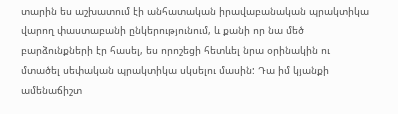տարին ես աշխատում էի անհատական իրավաբանական պրակտիկա վարող փաստաբանի ընկերությունում, և քանի որ նա մեծ բարձունքների էր հասել, ես որոշեցի հետևել նրա օրինակին ու մտածել սեփական պրակտիկա սկսելու մասին: Դա իմ կյանքի ամենաճիշտ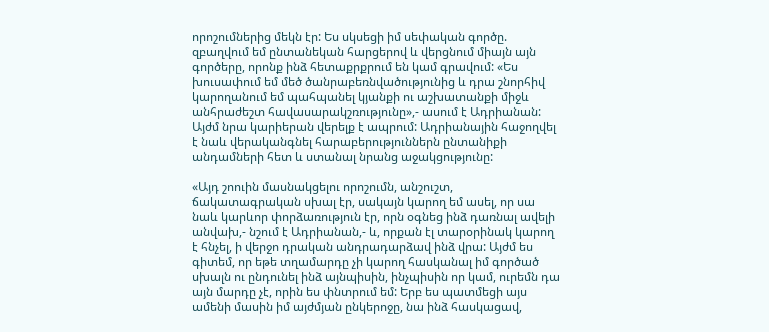որոշումներից մեկն էր: Ես սկսեցի իմ սեփական գործը. զբաղվում եմ ընտանեկան հարցերով և վերցնում միայն այն գործերը, որոնք ինձ հետաքրքրում են կամ գրավում: «Ես խուսափում եմ մեծ ծանրաբեռնվածությունից և դրա շնորհիվ կարողանում եմ պահպանել կյանքի ու աշխատանքի միջև անհրաժեշտ հավասարակշռությունը»,- ասում է Ադրիանան: Այժմ նրա կարիերան վերելք է ապրում: Ադրիանային հաջողվել է նաև վերականգնել հարաբերություններն ընտանիքի անդամների հետ և ստանալ նրանց աջակցությունը:

«Այդ շոուին մասնակցելու որոշումն, անշուշտ, ճակատագրական սխալ էր, սակայն կարող եմ ասել, որ սա նաև կարևոր փորձառություն էր, որն օգնեց ինձ դառնալ ավելի անվախ,- նշում է Ադրիանան,- և, որքան էլ տարօրինակ կարող է հնչել, ի վերջո դրական անդրադարձավ ինձ վրա: Այժմ ես գիտեմ, որ եթե տղամարդը չի կարող հասկանալ իմ գործած սխալն ու ընդունել ինձ այնպիսին, ինչպիսին որ կամ, ուրեմն դա այն մարդը չէ, որին ես փնտրում եմ: Երբ ես պատմեցի այս ամենի մասին իմ այժմյան ընկերոջը, նա ինձ հասկացավ,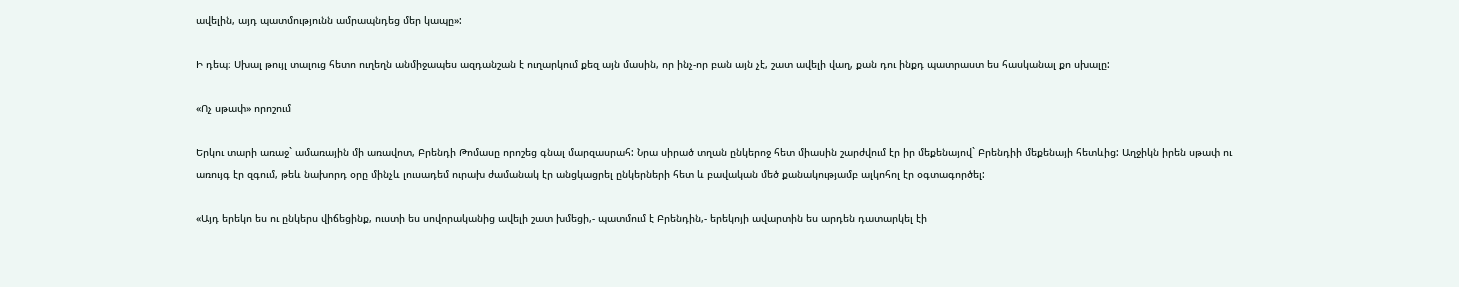ավելին, այդ պատմությունն ամրապնդեց մեր կապը»:

Ի դեպ։ Սխալ թույլ տալուց հետո ուղեղն անմիջապես ազդանշան է ուղարկում քեզ այն մասին, որ ինչ-որ բան այն չէ, շատ ավելի վաղ, քան դու ինքդ պատրաստ ես հասկանալ քո սխալը:

«Ոչ սթափ» որոշում

Երկու տարի առաջ` ամառային մի առավոտ, Բրենդի Թոմասը որոշեց գնալ մարզասրահ: Նրա սիրած տղան ընկերոջ հետ միասին շարժվում էր իր մեքենայով` Բրենդիի մեքենայի հետևից: Աղջիկն իրեն սթափ ու առույգ էր զգում, թեև նախորդ օրը մինչև լուսադեմ ուրախ ժամանակ էր անցկացրել ընկերների հետ և բավական մեծ քանակությամբ ալկոհոլ էր օգտագործել:

«Այդ երեկո ես ու ընկերս վիճեցինք, ուստի ես սովորականից ավելի շատ խմեցի,- պատմում է Բրենդին,- երեկոյի ավարտին ես արդեն դատարկել էի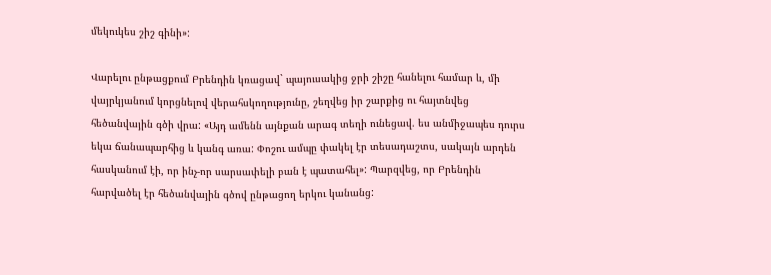մեկուկես շիշ գինի»:

Վարելու ընթացքում Բրենդին կռացավ` պայուսակից ջրի շիշը հանելու համար և, մի վայրկյանում կորցնելով վերահսկողությունը, շեղվեց իր շարքից ու հայտնվեց հեծանվային գծի վրա: «Այդ ամենն այնքան արագ տեղի ունեցավ. ես անմիջապես դուրս եկա ճանապարհից և կանգ առա: Փոշու ամպը փակել էր տեսադաշտս, սակայն արդեն հասկանում էի, որ ինչ-որ սարսափելի բան է պատահել»: Պարզվեց, որ Բրենդին հարվածել էր հեծանվային գծով ընթացող երկու կանանց: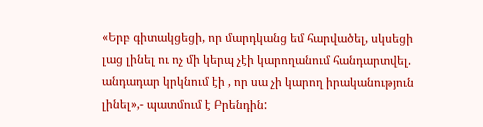«Երբ գիտակցեցի, որ մարդկանց եմ հարվածել, սկսեցի լաց լինել ու ոչ մի կերպ չէի կարողանում հանդարտվել. անդադար կրկնում էի , որ սա չի կարող իրականություն լինել»,- պատմում է Բրենդին: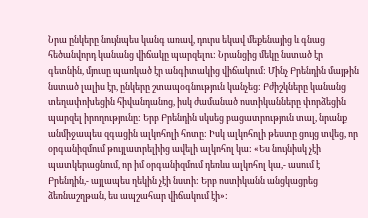Նրա ընկերը նույնպես կանգ առավ, դուրս եկավ մեքենայից և գնաց հեծանվորդ կանանց վիճակը պարզելու: Նրանցից մեկը նստած էր գետնին, մյուսը պառկած էր անգիտակից վիճակում: Մինչ Բրենդին մայթին նստած լալիս էր, ընկերը շտապօգնություն կանչեց: Բժիշկները կանանց տեղափոխեցին հիվանդանոց, իսկ ժամանած ոստիկանները փորձեցին պարզել իրողությունը: Երբ Բրենդին սկսեց բացատրություն տալ, նրանք անմիջապես զգացին ալկոհոլի հոտը: Իսկ ալկոհոլի թեստը ցույց տվեց, որ օրգանիզմում թույլատրելիից ավելի ալկոհոլ կա: «Ես նույնիսկ չէի պատկերացնում, որ իմ օրգանիզմում դեռևս ալկոհոլ կա,- ասում է Բրենդին,- այլապես ղեկին չէի նստի: Երբ ոստիկանն անցկացրեց ձեռնաշղթան, ես ապշահար վիճակում էի»: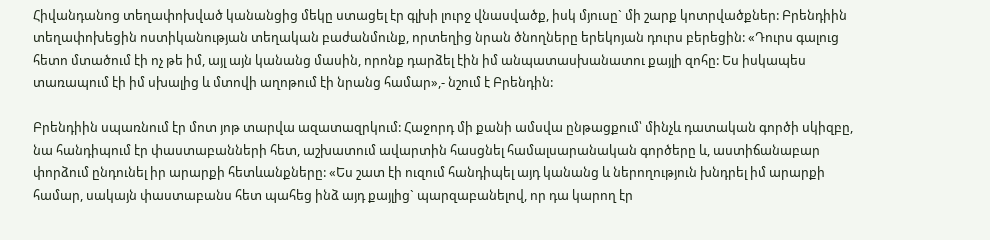Հիվանդանոց տեղափոխված կանանցից մեկը ստացել էր գլխի լուրջ վնասվածք, իսկ մյուսը` մի շարք կոտրվածքներ: Բրենդիին տեղափոխեցին ոստիկանության տեղական բաժանմունք, որտեղից նրան ծնողները երեկոյան դուրս բերեցին: «Դուրս գալուց հետո մտածում էի ոչ թե իմ, այլ այն կանանց մասին, որոնք դարձել էին իմ անպատասխանատու քայլի զոհը: Ես իսկապես տառապում էի իմ սխալից և մտովի աղոթում էի նրանց համար»,- նշում է Բրենդին:

Բրենդիին սպառնում էր մոտ յոթ տարվա ազատազրկում: Հաջորդ մի քանի ամսվա ընթացքում՝ մինչև դատական գործի սկիզբը, նա հանդիպում էր փաստաբանների հետ, աշխատում ավարտին հասցնել համալսարանական գործերը և, աստիճանաբար փորձում ընդունել իր արարքի հետևանքները: «Ես շատ էի ուզում հանդիպել այդ կանանց և ներողություն խնդրել իմ արարքի համար, սակայն փաստաբանս հետ պահեց ինձ այդ քայլից` պարզաբանելով, որ դա կարող էր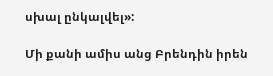սխալ ընկալվել»:

Մի քանի ամիս անց Բրենդին իրեն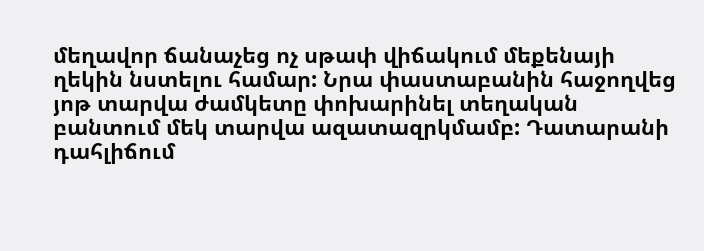մեղավոր ճանաչեց ոչ սթափ վիճակում մեքենայի ղեկին նստելու համար: Նրա փաստաբանին հաջողվեց յոթ տարվա ժամկետը փոխարինել տեղական բանտում մեկ տարվա ազատազրկմամբ: Դատարանի դահլիճում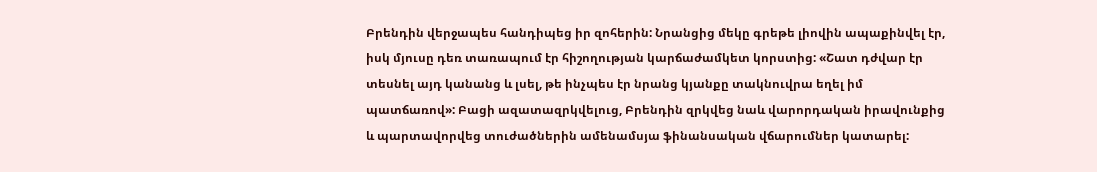Բրենդին վերջապես հանդիպեց իր զոհերին: Նրանցից մեկը գրեթե լիովին ապաքինվել էր, իսկ մյուսը դեռ տառապում էր հիշողության կարճաժամկետ կորստից: «Շատ դժվար էր տեսնել այդ կանանց և լսել, թե ինչպես էր նրանց կյանքը տակնուվրա եղել իմ պատճառով»: Բացի ազատազրկվելուց, Բրենդին զրկվեց նաև վարորդական իրավունքից և պարտավորվեց տուժածներին ամենամսյա ֆինանսական վճարումներ կատարել: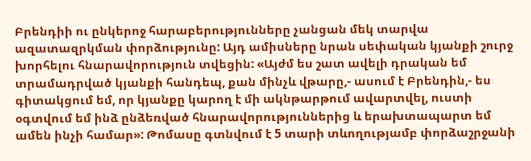Բրենդիի ու ընկերոջ հարաբերությունները չանցան մեկ տարվա ազատազրկման փորձությունը: Այդ ամիսները նրան սեփական կյանքի շուրջ խորհելու հնարավորություն տվեցին: «Այժմ ես շատ ավելի դրական եմ տրամադրված կյանքի հանդեպ, քան մինչև վթարը,- ասում է Բրենդին,- ես գիտակցում եմ, որ կյանքը կարող է մի ակնթարթում ավարտվել, ուստի օգտվում եմ ինձ ընձեռված հնարավորություններից և երախտապարտ եմ ամեն ինչի համար»: Թոմասը գտնվում է 5 տարի տևողությամբ փորձաշրջանի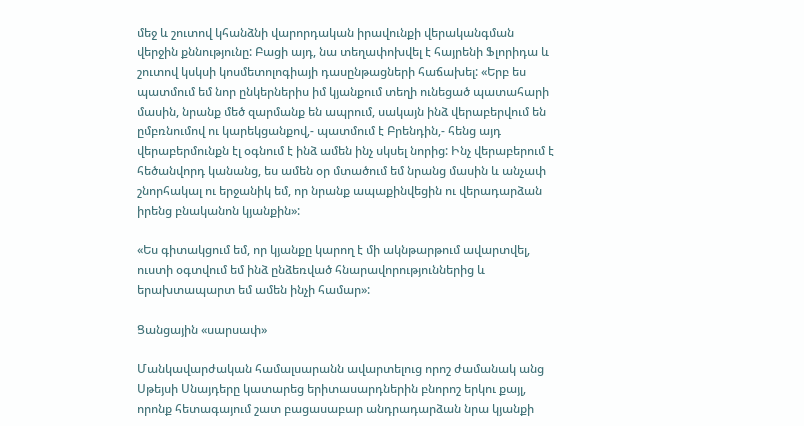մեջ և շուտով կհանձնի վարորդական իրավունքի վերականգման վերջին քննությունը: Բացի այդ, նա տեղափոխվել է հայրենի Ֆլորիդա և շուտով կսկսի կոսմետոլոգիայի դասընթացների հաճախել: «Երբ ես պատմում եմ նոր ընկերներիս իմ կյանքում տեղի ունեցած պատահարի մասին, նրանք մեծ զարմանք են ապրում, սակայն ինձ վերաբերվում են ըմբռնումով ու կարեկցանքով,- պատմում է Բրենդին,- հենց այդ վերաբերմունքն էլ օգնում է ինձ ամեն ինչ սկսել նորից: Ինչ վերաբերում է հեծանվորդ կանանց, ես ամեն օր մտածում եմ նրանց մասին և անչափ շնորհակալ ու երջանիկ եմ, որ նրանք ապաքինվեցին ու վերադարձան իրենց բնականոն կյանքին»:

«Ես գիտակցում եմ, որ կյանքը կարող է մի ակնթարթում ավարտվել, ուստի օգտվում եմ ինձ ընձեռված հնարավորություններից և երախտապարտ եմ ամեն ինչի համար»:

Ցանցային «սարսափ»

Մանկավարժական համալսարանն ավարտելուց որոշ ժամանակ անց Սթեյսի Սնայդերը կատարեց երիտասարդներին բնորոշ երկու քայլ, որոնք հետագայում շատ բացասաբար անդրադարձան նրա կյանքի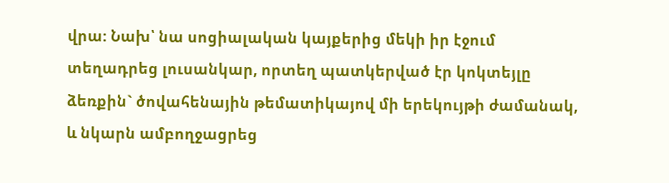վրա: Նախ՝ նա սոցիալական կայքերից մեկի իր էջում տեղադրեց լուսանկար, որտեղ պատկերված էր կոկտեյլը ձեռքին` ծովահենային թեմատիկայով մի երեկույթի ժամանակ, և նկարն ամբողջացրեց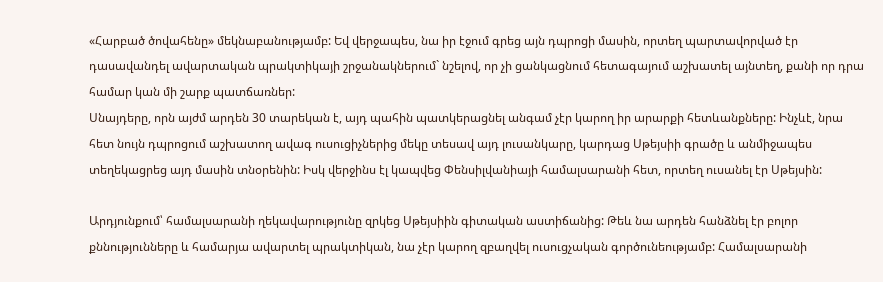«Հարբած ծովահենը» մեկնաբանությամբ: Եվ վերջապես, նա իր էջում գրեց այն դպրոցի մասին, որտեղ պարտավորված էր դասավանդել ավարտական պրակտիկայի շրջանակներում` նշելով, որ չի ցանկացնում հետագայում աշխատել այնտեղ, քանի որ դրա համար կան մի շարք պատճառներ:
Սնայդերը, որն այժմ արդեն 30 տարեկան է, այդ պահին պատկերացնել անգամ չէր կարող իր արարքի հետևանքները: Ինչևէ, նրա հետ նույն դպրոցում աշխատող ավագ ուսուցիչներից մեկը տեսավ այդ լուսանկարը, կարդաց Սթեյսիի գրածը և անմիջապես տեղեկացրեց այդ մասին տնօրենին: Իսկ վերջինս էլ կապվեց Փենսիլվանիայի համալսարանի հետ, որտեղ ուսանել էր Սթեյսին:

Արդյունքում՝ համալսարանի ղեկավարությունը զրկեց Սթեյսիին գիտական աստիճանից: Թեև նա արդեն հանձնել էր բոլոր քննությունները և համարյա ավարտել պրակտիկան, նա չէր կարող զբաղվել ուսուցչական գործունեությամբ: Համալսարանի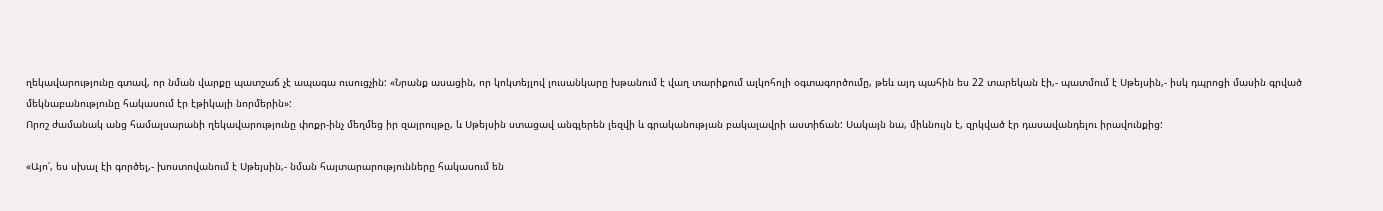ղեկավարությունը գտավ, որ նման վարքը պատշաճ չէ ապագա ուսուցչին: «Նրանք ասացին, որ կոկտեյլով լուսանկարը խթանում է վաղ տարիքում ալկոհոլի օգտագործումը, թեև այդ պահին ես 22 տարեկան էի,- պատմում է Սթեյսին,- իսկ դպրոցի մասին գրված մեկնաբանությունը հակասում էր էթիկայի նորմերին»:
Որոշ ժամանակ անց համալսարանի ղեկավարությունը փոքր-ինչ մեղմեց իր զայրույթը, և Սթեյսին ստացավ անգլերեն լեզվի և գրականության բակալավրի աստիճան: Սակայն նա, միևնույն է, զրկված էր դասավանդելու իրավունքից:

«Այո՛, ես սխալ էի գործել,- խոստովանում է Սթեյսին,- նման հայտարարությունները հակասում են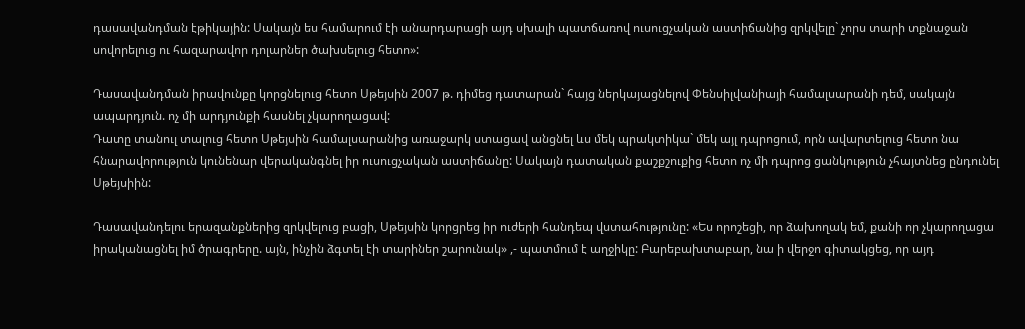դասավանդման էթիկային: Սակայն ես համարում էի անարդարացի այդ սխալի պատճառով ուսուցչական աստիճանից զրկվելը` չորս տարի տքնաջան սովորելուց ու հազարավոր դոլարներ ծախսելուց հետո»:

Դասավանդման իրավունքը կորցնելուց հետո Սթեյսին 2007 թ. դիմեց դատարան` հայց ներկայացնելով Փենսիլվանիայի համալսարանի դեմ, սակայն ապարդյուն. ոչ մի արդյունքի հասնել չկարողացավ:
Դատը տանուլ տալուց հետո Սթեյսին համալսարանից առաջարկ ստացավ անցնել ևս մեկ պրակտիկա` մեկ այլ դպրոցում, որն ավարտելուց հետո նա հնարավորություն կունենար վերականգնել իր ուսուցչական աստիճանը: Սակայն դատական քաշքշուքից հետո ոչ մի դպրոց ցանկություն չհայտնեց ընդունել Սթեյսիին:

Դասավանդելու երազանքներից զրկվելուց բացի, Սթեյսին կորցրեց իր ուժերի հանդեպ վստահությունը: «Ես որոշեցի, որ ձախողակ եմ, քանի որ չկարողացա իրականացնել իմ ծրագրերը. այն, ինչին ձգտել էի տարիներ շարունակ» ,- պատմում է աղջիկը: Բարեբախտաբար, նա ի վերջո գիտակցեց, որ այդ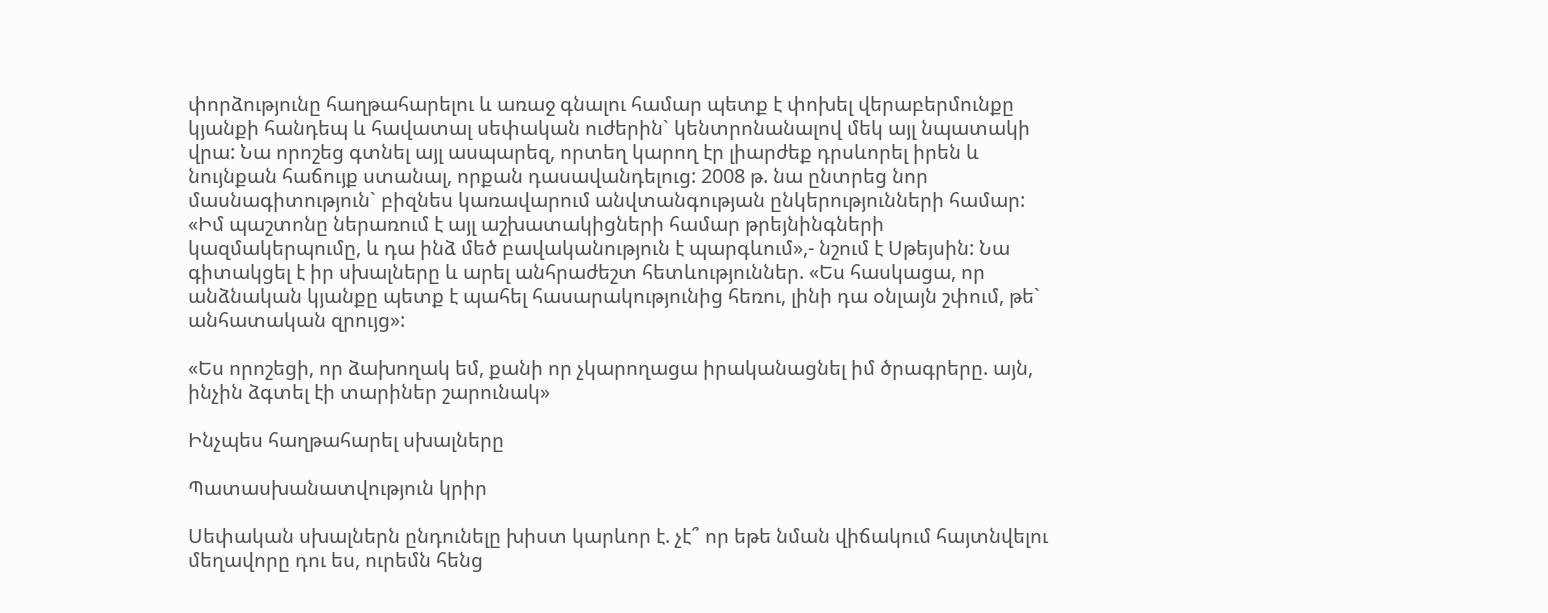փորձությունը հաղթահարելու և առաջ գնալու համար պետք է փոխել վերաբերմունքը կյանքի հանդեպ և հավատալ սեփական ուժերին` կենտրոնանալով մեկ այլ նպատակի վրա: Նա որոշեց գտնել այլ ասպարեզ, որտեղ կարող էր լիարժեք դրսևորել իրեն և նույնքան հաճույք ստանալ, որքան դասավանդելուց: 2008 թ. նա ընտրեց նոր մասնագիտություն` բիզնես կառավարում անվտանգության ընկերությունների համար: «Իմ պաշտոնը ներառում է այլ աշխատակիցների համար թրեյնինգների կազմակերպումը, և դա ինձ մեծ բավականություն է պարգևում»,- նշում է Սթեյսին: Նա գիտակցել է իր սխալները և արել անհրաժեշտ հետևություններ. «Ես հասկացա, որ անձնական կյանքը պետք է պահել հասարակությունից հեռու, լինի դա օնլայն շփում, թե` անհատական զրույց»:

«Ես որոշեցի, որ ձախողակ եմ, քանի որ չկարողացա իրականացնել իմ ծրագրերը. այն, ինչին ձգտել էի տարիներ շարունակ»

Ինչպես հաղթահարել սխալները

Պատասխանատվություն կրիր

Սեփական սխալներն ընդունելը խիստ կարևոր է. չէ՞ որ եթե նման վիճակում հայտնվելու մեղավորը դու ես, ուրեմն հենց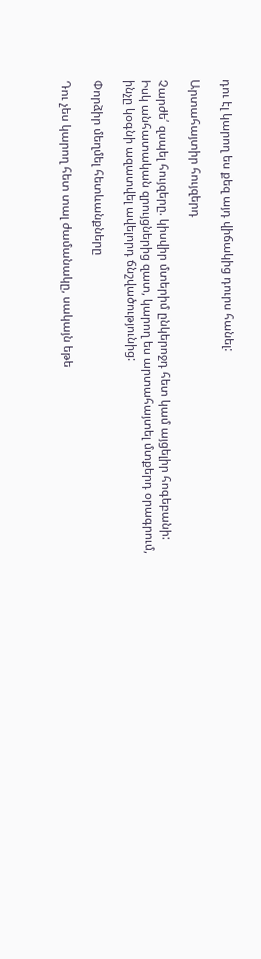դու էլ կարող ես քեզ այդ վիճակից դուրս հանել:

Արտահայտիր հույզերդ

Չարժե՛ զսպել հույզերը. կիսվիր մտերիմ ընկերոջդ հետ կամ այցելիր հոգեբանի: Իսկ անհատական զրույցներից զատ, կարող ես արտահայտել մտքերդ օրագրում, ինչը կօգնի ազատվել ավելորդ ճնշվածությունից:

Փորձիր մեղմել հետևանքները

Դու չես կարող հետ տալ ժամանակը, սակայն եթե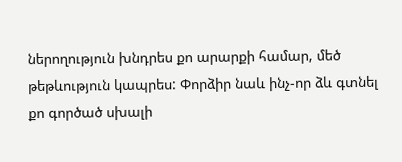ներողություն խնդրես քո արարքի համար, մեծ թեթևություն կապրես: Փորձիր նաև ինչ-որ ձև գտնել քո գործած սխալի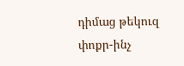դիմաց թեկուզ փոքր-ինչ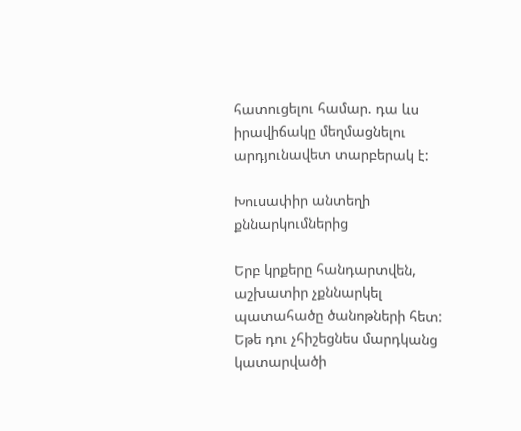հատուցելու համար. դա ևս իրավիճակը մեղմացնելու արդյունավետ տարբերակ է:

Խուսափիր անտեղի քննարկումներից

Երբ կրքերը հանդարտվեն, աշխատիր չքննարկել պատահածը ծանոթների հետ: Եթե դու չհիշեցնես մարդկանց կատարվածի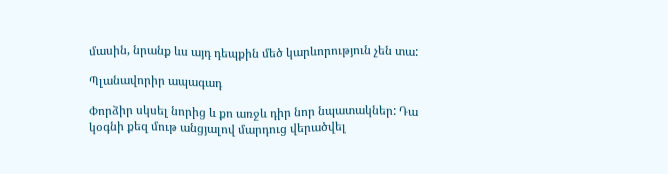մասին, նրանք ևս այդ դեպքին մեծ կարևորություն չեն տա:

Պլանավորիր ապագադ

Փորձիր սկսել նորից և քո առջև դիր նոր նպատակներ: Դա կօգնի քեզ մութ անցյալով մարդուց վերածվել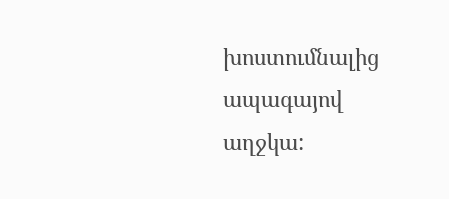խոստումնալից ապագայով աղջկա: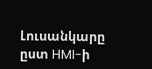Լուսանկարը ըստ HMI-ի